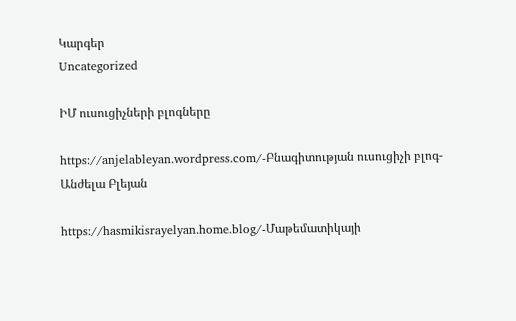Կարգեր
Uncategorized

ԻՄ ուսուցիչների բլոգները

https://anjelableyan.wordpress.com/-Բնագիտության ուսուցիչի բլոգ-Անժելա Բլեյան

https://hasmikisrayelyan.home.blog/-Մաթեմատիկայի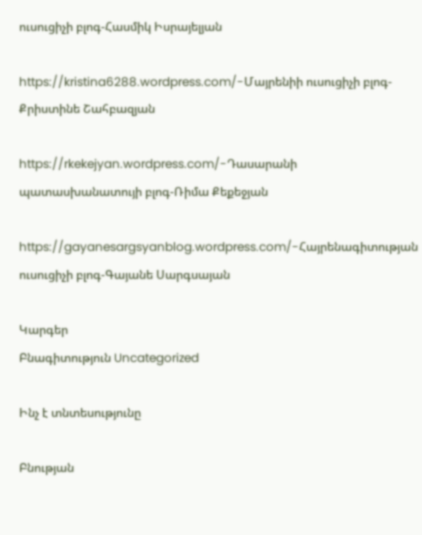ուսուցիչի բլոգ-Հասմիկ Իսրայելյան

https://kristina6288.wordpress.com/-Մայրենիի ուսուցիչի բլոգ-Քրիստինե Շահբազյան

https://rkekejyan.wordpress.com/-Դասարանի պատասխանատույի բլոգ-Ռիմա Քեքեջյան

https://gayanesargsyanblog.wordpress.com/-Հայրենագիտության ուսուցիչի բլոգ-Գայանե Սարգսայան

Կարգեր
Բնագիտություն Uncategorized

Ինչ է տնտեսությունը

Բնության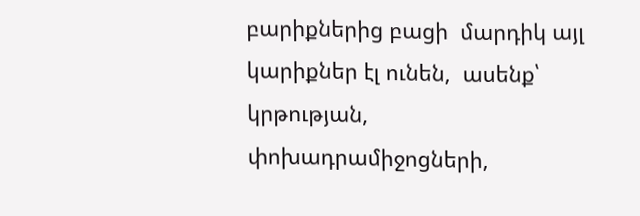բարիքներից բացի  մարդիկ այլ կարիքներ էլ ունեն,  ասենք՝ կրթության, փոխադրամիջոցների,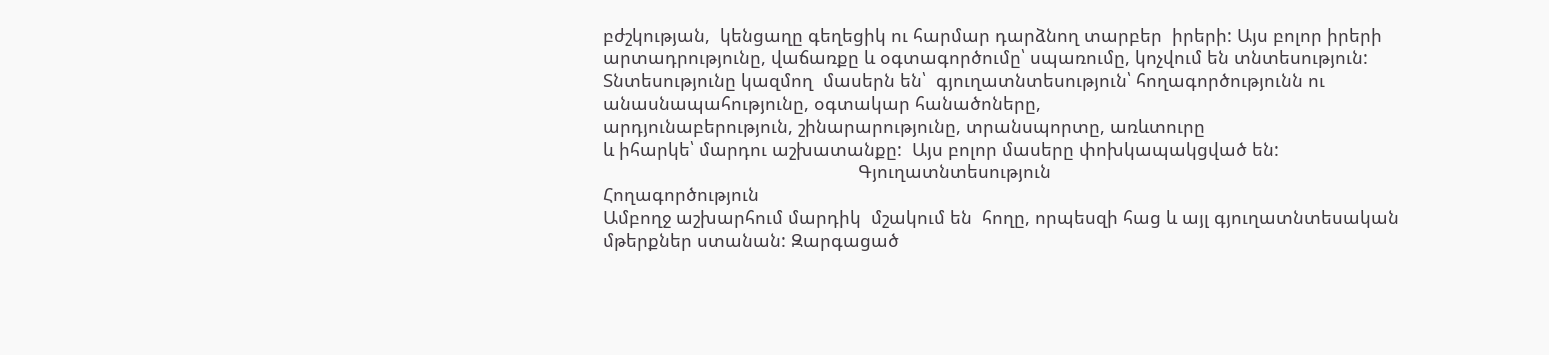բժշկության,  կենցաղը գեղեցիկ ու հարմար դարձնող տարբեր  իրերի: Այս բոլոր իրերի արտադրությունը, վաճառքը և օգտագործումը՝ սպառումը, կոչվում են տնտեսություն:
Տնտեսությունը կազմող  մասերն են՝  գյուղատնտեսություն՝ հողագործությունն ու անասնապահությունը, օգտակար հանածոները,
արդյունաբերություն, շինարարությունը, տրանսպորտը, առևտուրը
և իհարկե՝ մարդու աշխատանքը:  Այս բոլոր մասերը փոխկապակցված են:
                                                   Գյուղատնտեսություն
Հողագործություն
Ամբողջ աշխարհում մարդիկ  մշակում են  հողը, որպեսզի հաց և այլ գյուղատնտեսական մթերքներ ստանան: Զարգացած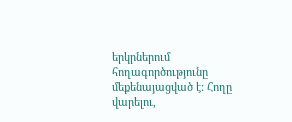երկրներում հողագործությունը մեքենայացված է: Հողը վարելու,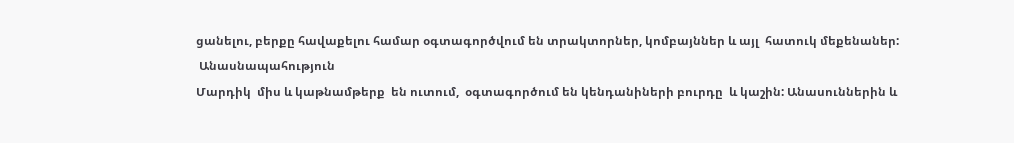ցանելու, բերքը հավաքելու համար օգտագործվում են տրակտորներ, կոմբայններ և այլ  հատուկ մեքենաներ:
 Անասնապահություն
Մարդիկ  միս և կաթնամթերք  են ուտում,  օգտագործում են կենդանիների բուրդը  և կաշին: Անասուններին և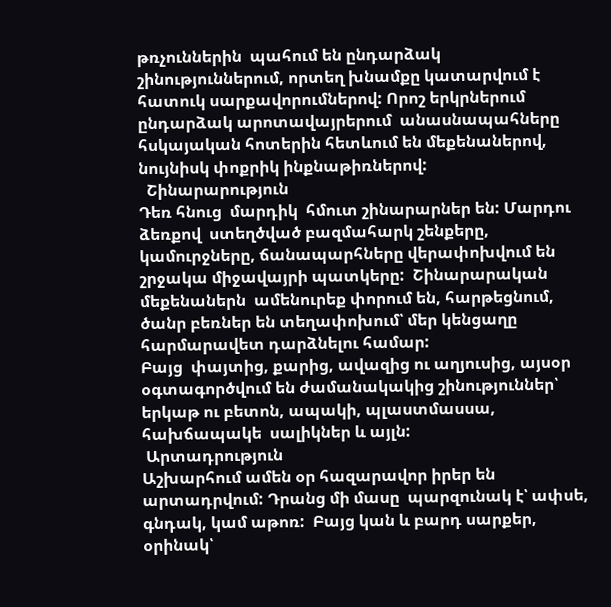թռչուններին  պահում են ընդարձակ շինություններում, որտեղ խնամքը կատարվում է հատուկ սարքավորումներով: Որոշ երկրներում ընդարձակ արոտավայրերում  անասնապահները հսկայական հոտերին հետևում են մեքենաներով, նույնիսկ փոքրիկ ինքնաթիռներով:
  Շինարարություն
Դեռ հնուց  մարդիկ  հմուտ շինարարներ են: Մարդու ձեռքով  ստեղծված բազմահարկ շենքերը, կամուրջները, ճանապարհները վերափոխվում են շրջակա միջավայրի պատկերը:  Շինարարական մեքենաներն  ամենուրեք փորում են, հարթեցնում, ծանր բեռներ են տեղափոխում՝ մեր կենցաղը հարմարավետ դարձնելու համար:
Բայց  փայտից, քարից, ավազից ու աղյուսից, այսօր օգտագործվում են ժամանակակից շինություններ՝ երկաթ ու բետոն, ապակի, պլաստմասսա, հախճապակե  սալիկներ և այլն:
 Արտադրություն
Աշխարհում ամեն օր հազարավոր իրեր են արտադրվում: Դրանց մի մասը  պարզունակ է՝ ափսե, գնդակ, կամ աթոռ:  Բայց կան և բարդ սարքեր, օրինակ՝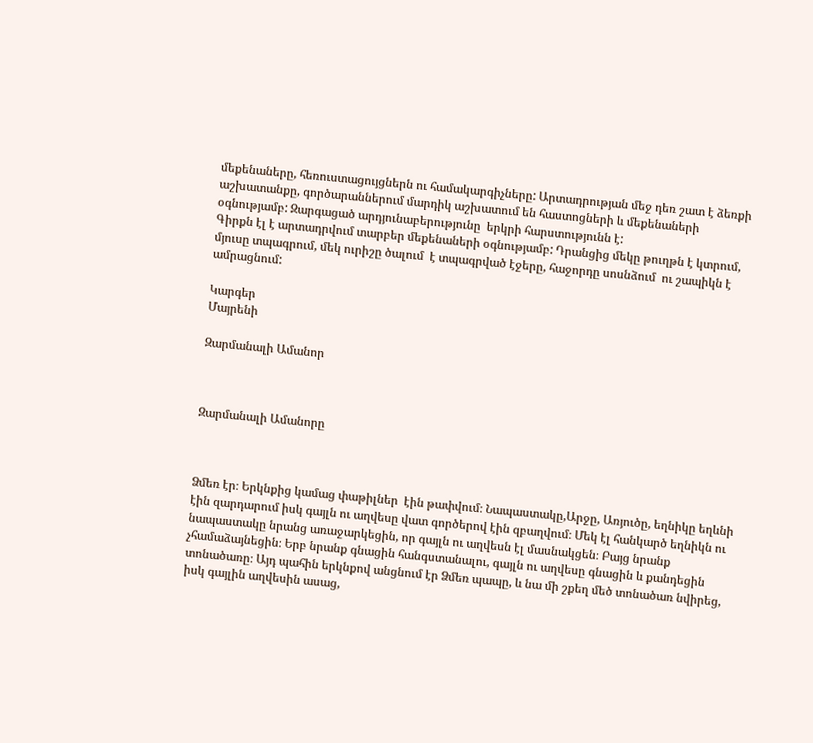մեքենաները, հեռուստացույցներն ու համակարգիչները: Արտադրության մեջ դեռ շատ է ձեռքի աշխատանքը, գործարաններում մարդիկ աշխատում են հաստոցների և մեքենաների օգնությամբ: Զարգացած արդյունաբերությունը  երկրի հարստությունն է:
Գիրքն էլ է արտադրվում տարբեր մեքենաների օգնությամբ: Դրանցից մեկը թուղթն է կտրում, մյուսը տպագրում, մեկ ուրիշը ծալում  է տպագրված էջերը, հաջորդը սոսնձում  ու շապիկն է ամրացնում:

Կարգեր
Մայրենի

Զարմանալի Ամանոր



Զարմանալի Ամանորը



Ձմեռ էր։ Երկնքից կամաց փաթիլներ  էին թափվում։ Նապաստակը,Արջը, Առյուծը, եղնիկը եղևնի էին զարդարում իսկ գայլն ու աղվեսը վատ գործերով էին զբաղվում։ Մեկ էլ հանկարծ եղնիկն ու նապաստակը նրանց առաջարկեցին, որ գայլն ու աղվեսն էլ մասնակցեն։ Բայց նրանք չհամաձայնեցին։ Երբ նրանք գնացին հանգստանալու, գայլն ու աղվեսը գնացին և քանդեցին տոնածառը։ Այդ պահին երկնքով անցնում էր Ձմեռ պապը, և նա մի շքեղ մեծ տոնածառ նվիրեց, իսկ գայլին աղվեսին ասաց,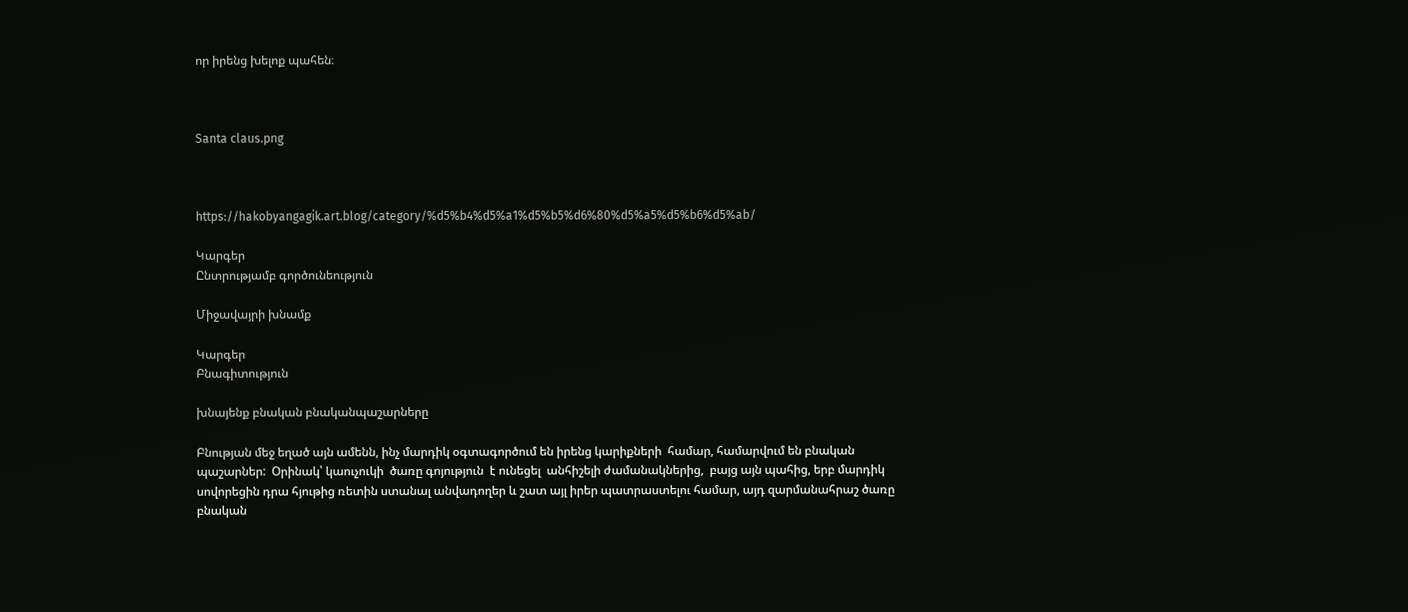որ իրենց խելոք պահեն։



Santa claus.png



https://hakobyangagik.art.blog/category/%d5%b4%d5%a1%d5%b5%d6%80%d5%a5%d5%b6%d5%ab/

Կարգեր
Ընտրությամբ գործունեություն

Միջավայրի խնամք

Կարգեր
Բնագիտություն

խնայենք բնական բնականպաշարները

Բնության մեջ եղած այն ամենն, ինչ մարդիկ օգտագործում են իրենց կարիքների  համար, համարվում են բնական պաշարներ:  Օրինակ՝ կաուչուկի  ծառը գոյություն  է ունեցել  անհիշելի ժամանակներից,  բայց այն պահից, երբ մարդիկ սովորեցին դրա հյութից ռետին ստանալ անվադողեր և շատ այլ իրեր պատրաստելու համար, այդ զարմանահրաշ ծառը բնական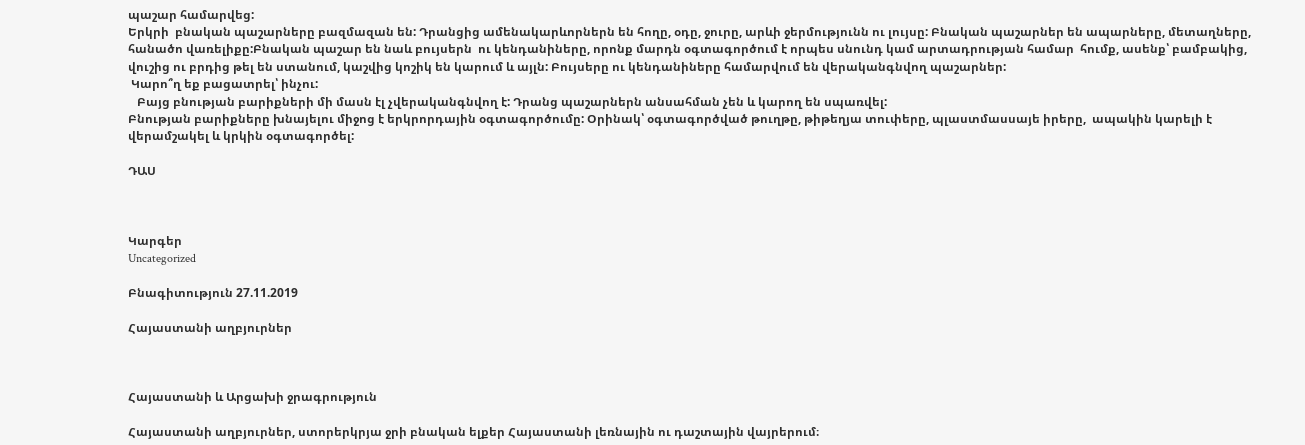պաշար համարվեց:
Երկրի  բնական պաշարները բազմազան են: Դրանցից ամենակարևորներն են հողը, օդը, ջուրը, արևի ջերմությունն ու լույսը: Բնական պաշարներ են ապարները, մետաղները, հանածո վառելիքը:Բնական պաշար են նաև բույսերն  ու կենդանիները, որոնք մարդն օգտագործում է որպես սնունդ կամ արտադրության համար  հումք, ասենք՝ բամբակից, վուշից ու բրդից թել են ստանում, կաշվից կոշիկ են կարում և այլն: Բույսերը ու կենդանիները համարվում են վերականգնվող պաշարներ:
 Կարո՞ղ եք բացատրել՝ ինչու:
   Բայց բնության բարիքների մի մասն էլ չվերականգնվող է: Դրանց պաշարներն անսահման չեն և կարող են սպառվել:
Բնության բարիքները խնայելու միջոց է երկրորդային օգտագործումը: Օրինակ՝ օգտագործված թուղթը, թիթեղյա տուփերը, պլաստմասսայե իրերը,  ապակին կարելի է վերամշակել և կրկին օգտագործել:

ԴԱՍ



Կարգեր
Uncategorized

Բնագիտություն 27.11.2019

Հայաստանի աղբյուրներ



Հայաստանի և Արցախի ջրագրություն

Հայաստանի աղբյուրներ, ստորերկրյա ջրի բնական ելքեր Հայաստանի լեռնային ու դաշտային վայրերում։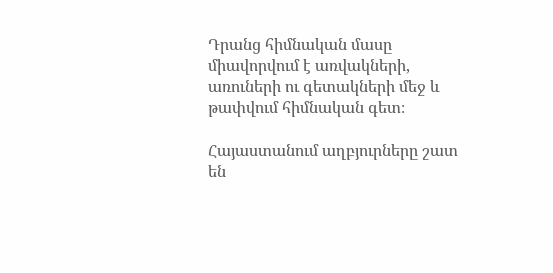Դրանց հիմնական մասը միավորվում է առվակների, առուների ու գետակների մեջ և թափվում հիմնական գետ։

Հայաստանում աղբյուրները շատ են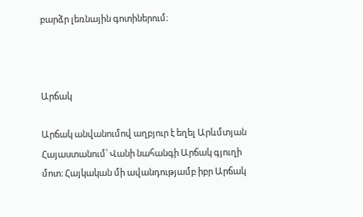բարձր լեռնային գոտիներում։



Արճակ

Արճակ անվանումով աղբյուր է եղել Արևմտյան Հայաստանում՝ Վանի նահանգի Արճակ գյուղի մոտ։ Հայկական մի ավանդությամբ իբր Արճակ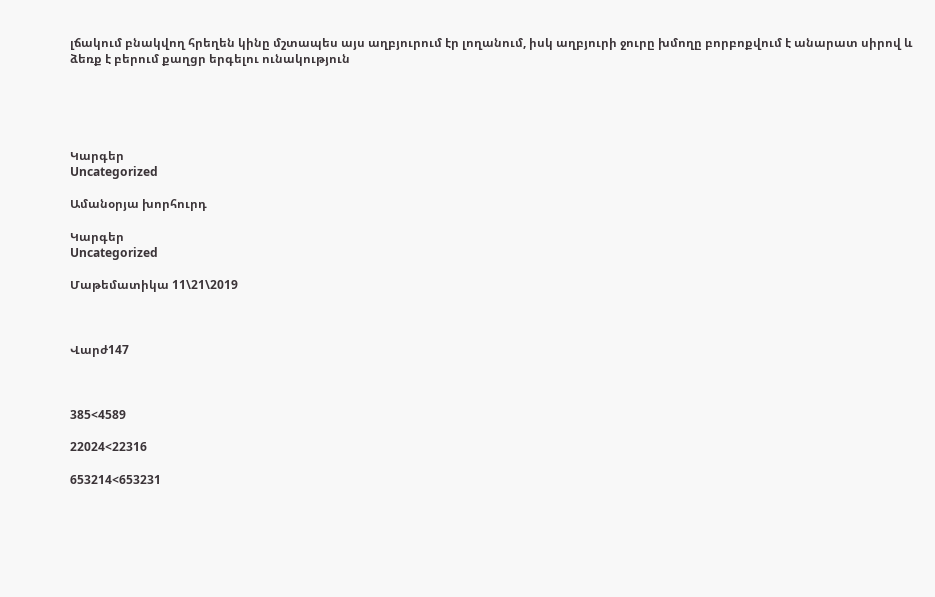լճակում բնակվող հրեղեն կինը մշտապես այս աղբյուրում էր լողանում, իսկ աղբյուրի ջուրը խմողը բորբոքվում է անարատ սիրով և ձեռք է բերում քաղցր երգելու ունակություն





Կարգեր
Uncategorized

Ամանօրյա խորհուրդ

Կարգեր
Uncategorized

Մաթեմատիկա 11\21\2019



Վարժ147



385<4589

22024<22316

653214<653231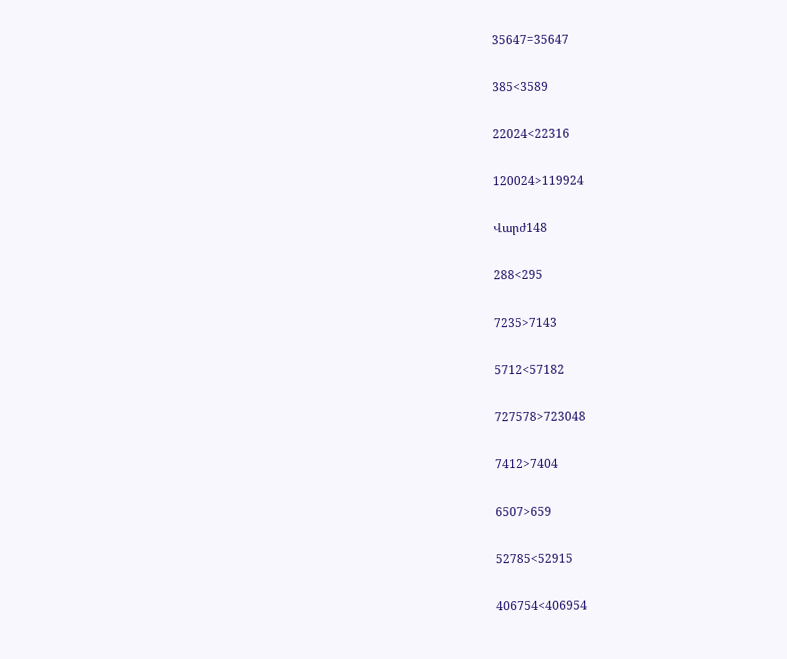35647=35647

385<3589

22024<22316

120024>119924

Վարժ148

288<295

7235>7143

5712<57182

727578>723048

7412>7404

6507>659

52785<52915

406754<406954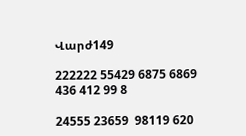Վարժ149

222222 55429 6875 6869  436 412 99 8

24555 23659  98119 620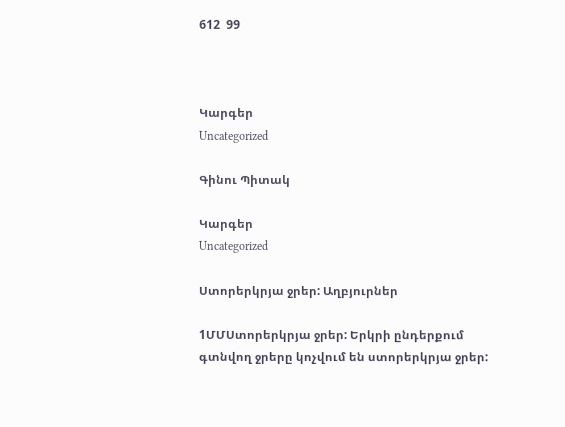612  99



Կարգեր
Uncategorized

Գինու Պիտակ

Կարգեր
Uncategorized

Ստորերկրյա ջրեր: Աղբյուրներ

1ՄՄՍտորերկրյա ջրեր: Երկրի ընդերքում գտնվող ջրերը կոչվում են ստորերկրյա ջրեր: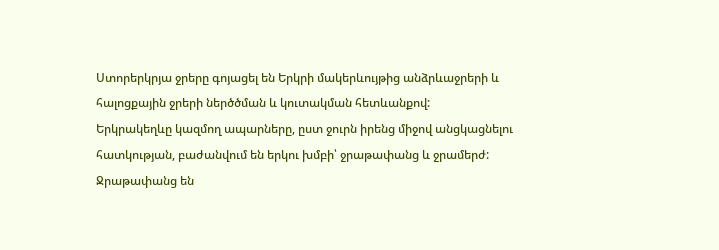Ստորերկրյա ջրերը գոյացել են Երկրի մակերևույթից անձրևաջրերի և հալոցքային ջրերի ներծծման և կուտակման հետևանքով:
Երկրակեղևը կազմող ապարները, ըստ ջուրն իրենց միջով անցկացնելու հատկության, բաժանվում են երկու խմբի՝ ջրաթափանց և ջրամերժ:   Ջրաթափանց են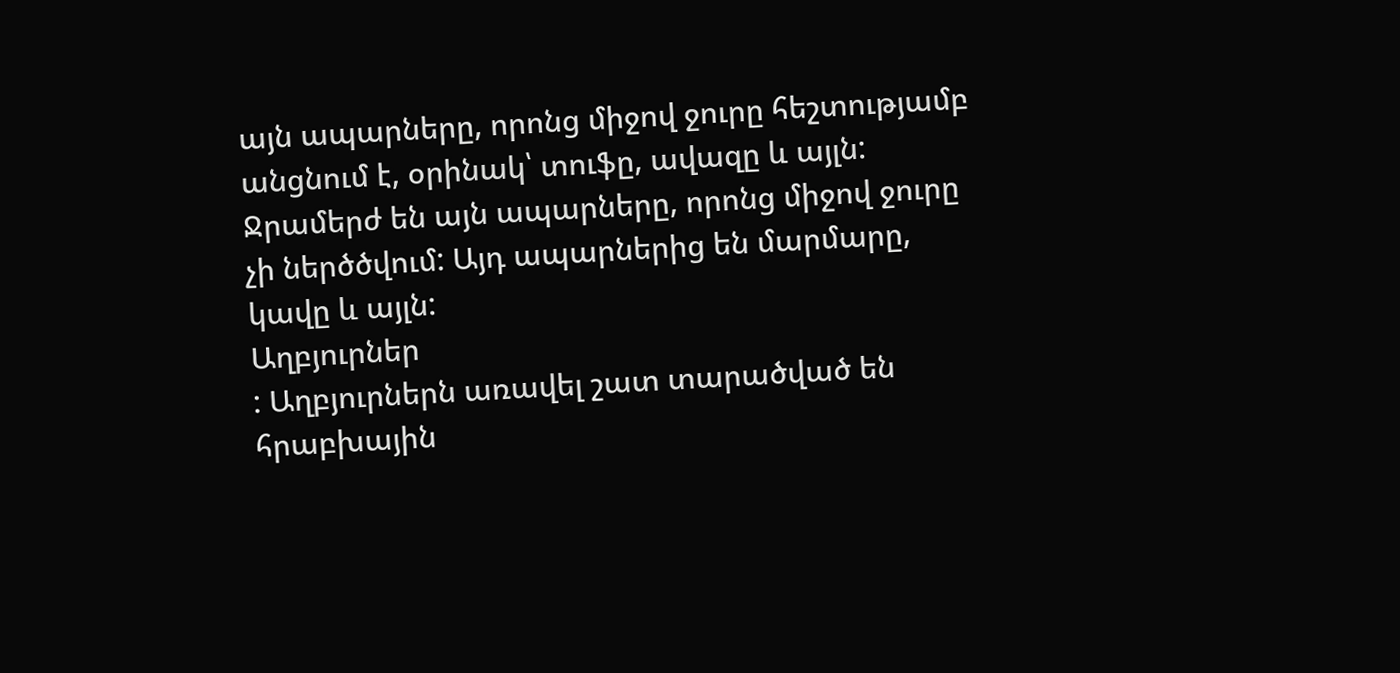այն ապարները, որոնց միջով ջուրը հեշտությամբ անցնում է, օրինակ՝ տուֆը, ավազը և այլն:  Ջրամերժ են այն ապարները, որոնց միջով ջուրը չի ներծծվում: Այդ ապարներից են մարմարը, կավը և այլն:
Աղբյուրներ
: Աղբյուրներն առավել շատ տարածված են հրաբխային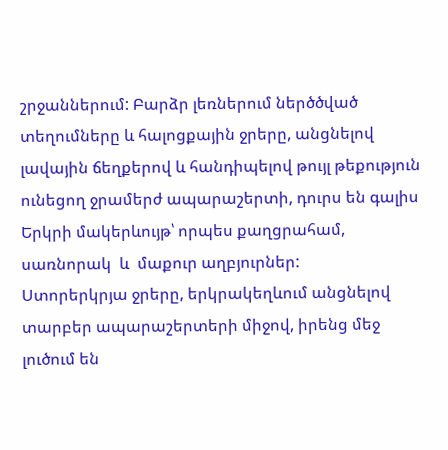շրջաններում: Բարձր լեռներում ներծծված տեղումները և հալոցքային ջրերը, անցնելով լավային ճեղքերով և հանդիպելով թույլ թեքություն ունեցող ջրամերժ ապարաշերտի, դուրս են գալիս Երկրի մակերևույթ՝ որպես քաղցրահամ, սառնորակ  և  մաքուր աղբյուրներ:
Ստորերկրյա ջրերը, երկրակեղևում անցնելով տարբեր ապարաշերտերի միջով, իրենց մեջ լուծում են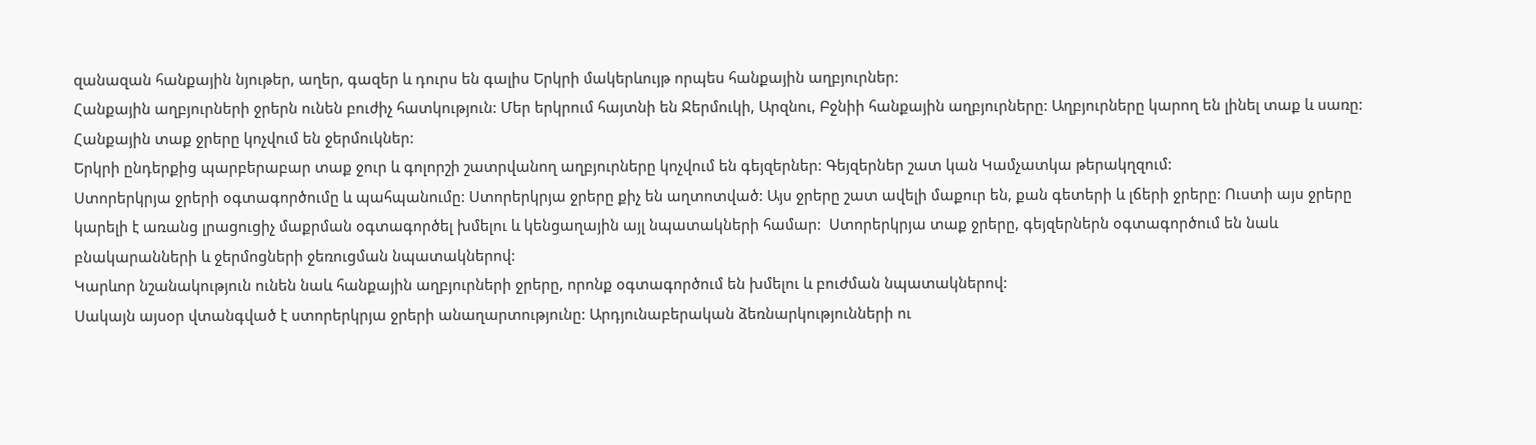զանազան հանքային նյութեր, աղեր, գազեր և դուրս են գալիս Երկրի մակերևույթ որպես հանքային աղբյուրներ:
Հանքային աղբյուրների ջրերն ունեն բուժիչ հատկություն: Մեր երկրում հայտնի են Ջերմուկի, Արզնու, Բջնիի հանքային աղբյուրները: Աղբյուրները կարող են լինել տաք և սառը: Հանքային տաք ջրերը կոչվում են ջերմուկներ:
Երկրի ընդերքից պարբերաբար տաք ջուր և գոլորշի շատրվանող աղբյուրները կոչվում են գեյզերներ: Գեյզերներ շատ կան Կամչատկա թերակղզում:
Ստորերկրյա ջրերի օգտագործումը և պահպանումը: Ստորերկրյա ջրերը քիչ են աղտոտված: Այս ջրերը շատ ավելի մաքուր են, քան գետերի և լճերի ջրերը: Ուստի այս ջրերը կարելի է առանց լրացուցիչ մաքրման օգտագործել խմելու և կենցաղային այլ նպատակների համար:  Ստորերկրյա տաք ջրերը, գեյզերներն օգտագործում են նաև բնակարանների և ջերմոցների ջեռուցման նպատակներով:
Կարևոր նշանակություն ունեն նաև հանքային աղբյուրների ջրերը, որոնք օգտագործում են խմելու և բուժման նպատակներով:
Սակայն այսօր վտանգված է ստորերկրյա ջրերի անաղարտությունը: Արդյունաբերական ձեռնարկությունների ու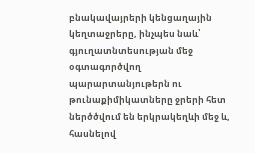բնակավայրերի կենցաղային կեղտաջրերը, ինչպես նաև՝ գյուղատնտեսության մեջ օգտագործվող պարարտանյութերն ու թունաքիմիկատները ջրերի հետ ներծծվում են երկրակեղևի մեջ և, հասնելով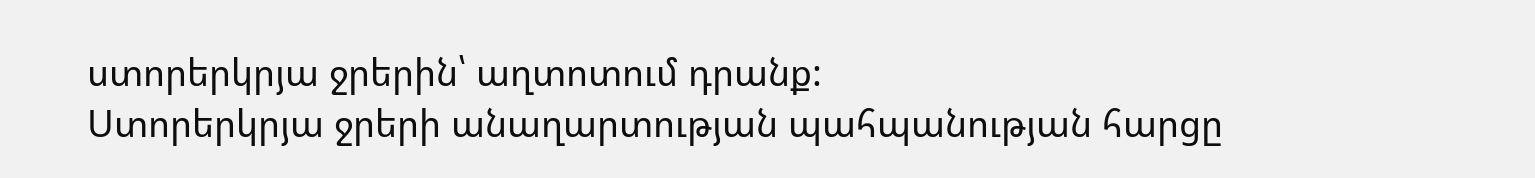ստորերկրյա ջրերին՝ աղտոտում դրանք:
Ստորերկրյա ջրերի անաղարտության պահպանության հարցը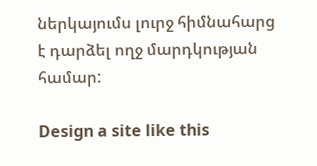ներկայումս լուրջ հիմնահարց է դարձել ողջ մարդկության համար:

Design a site like this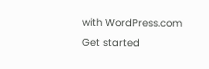with WordPress.com
Get started